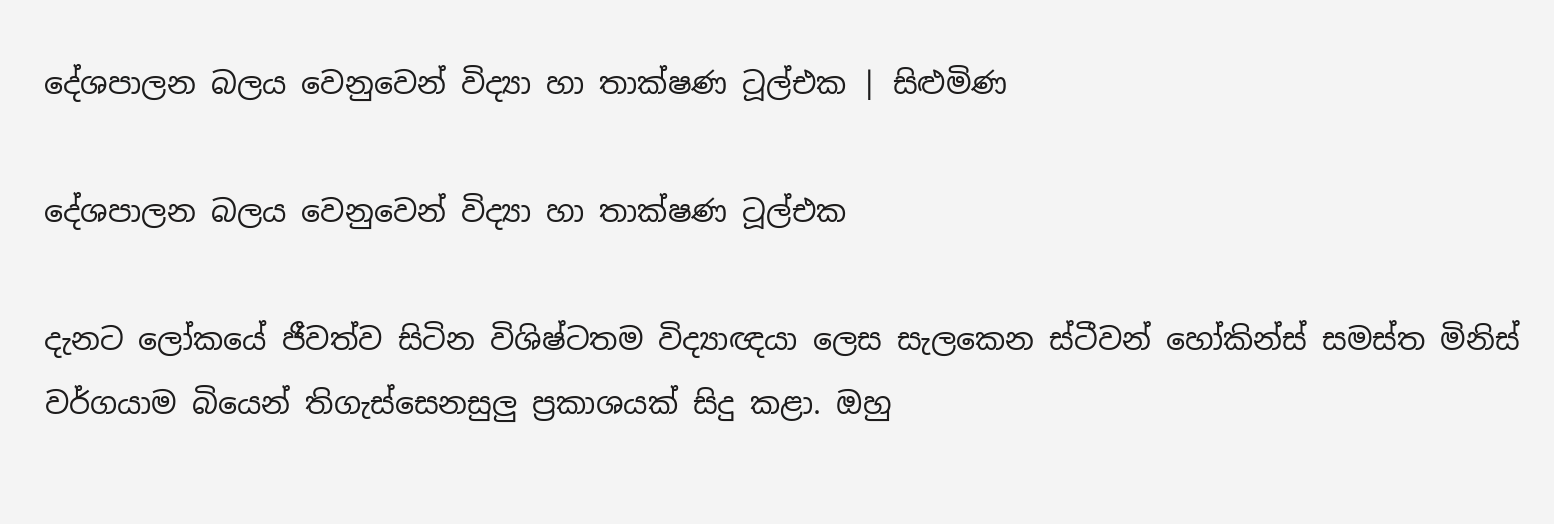දේශපාලන බලය වෙනුවෙන් විද්‍යා හා තාක්ෂණ ටූල්එක | සිළුමිණ

දේශපාලන බලය වෙනුවෙන් විද්‍යා හා තාක්ෂණ ටූල්එක

දැනට ලෝකයේ ජීවත්ව සිටින විශිෂ්ටතම විද්‍යාඥයා ලෙස සැලකෙන ස්ටීවන් හෝකින්ස් සමස්ත මිනිස් වර්ගයාම බියෙන් තිගැස්සෙනසුලු ප්‍රකාශයක් සිදු කළා. ඔහු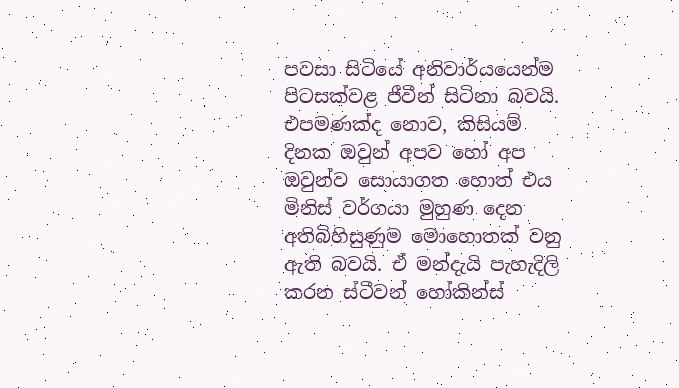පවසා සිටියේ අනිවාර්යයෙන්ම පිටසක්වළ ජීවීන් සිටිනා බවයි. එපමණක්ද නොව, කිසියම් දිනක ඔවුන් අපව හෝ අප ඔවුන්ව සොයාගත හොත් එය මිනිස් වර්ගයා මුහුණ දෙන අතිබිහිසුණුම මොහොතක් වනු ඇති බවයි. ඒ මන්දැයි පැහැදිලි කරන ස්ටීවන් හෝකින්ස්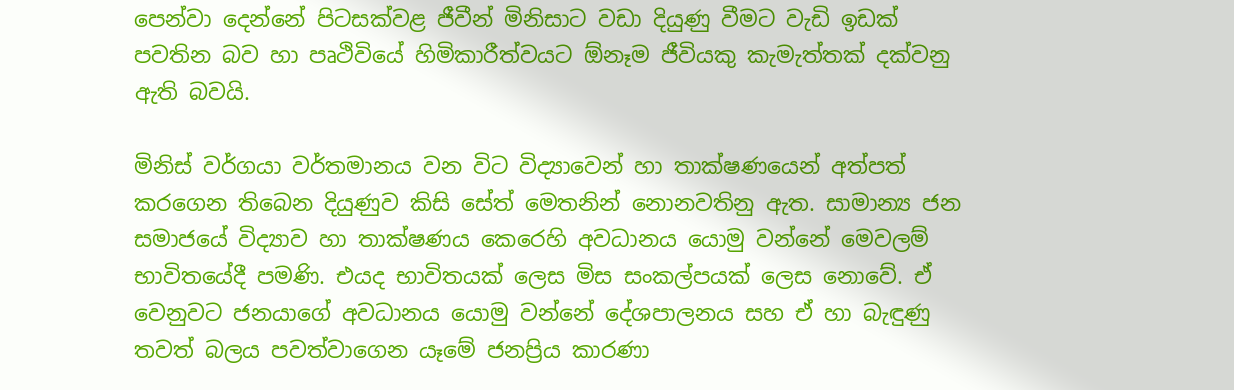පෙන්වා දෙන්නේ පිටසක්වළ ජීවීන් මිනිසාට වඩා දියුණු වීමට වැඩි ඉඩක් පවතින බව හා පෘථිවියේ හිමිකාරීත්වයට ඕනෑම ජීවියකු කැමැත්තක් දක්වනු ඇති බවයි.

මිනිස් වර්ගයා වර්තමානය වන විට විද්‍යාවෙන් හා තාක්ෂණයෙන් අත්පත් කරගෙන තිබෙන දියුණුව කිසි සේත් මෙතනින් නොනවතිනු ඇත. සාමාන්‍ය ජන සමාජයේ විද්‍යාව හා තාක්ෂණය කෙරෙහි අවධානය යොමු වන්නේ මෙවලම් භාවිතයේදී පමණි. එයද භාවිතයක් ලෙස මිස සංකල්පයක් ලෙස නොවේ. ඒ වෙනුවට ජනයාගේ අවධානය යොමු වන්නේ දේශපාලනය සහ ඒ හා බැඳුණු තවත් බලය පවත්වාගෙන යෑමේ ජනප්‍රිය කාරණා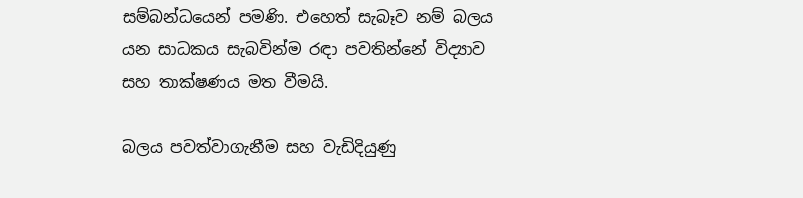සම්බන්ධයෙන් පමණි. එහෙත් සැබෑව නම් බලය යන සාධකය සැබවින්ම රඳා පවතින්නේ විද්‍යාව සහ තාක්ෂණය මත වීමයි.

බලය පවත්වාගැනීම සහ වැඩිදියුණු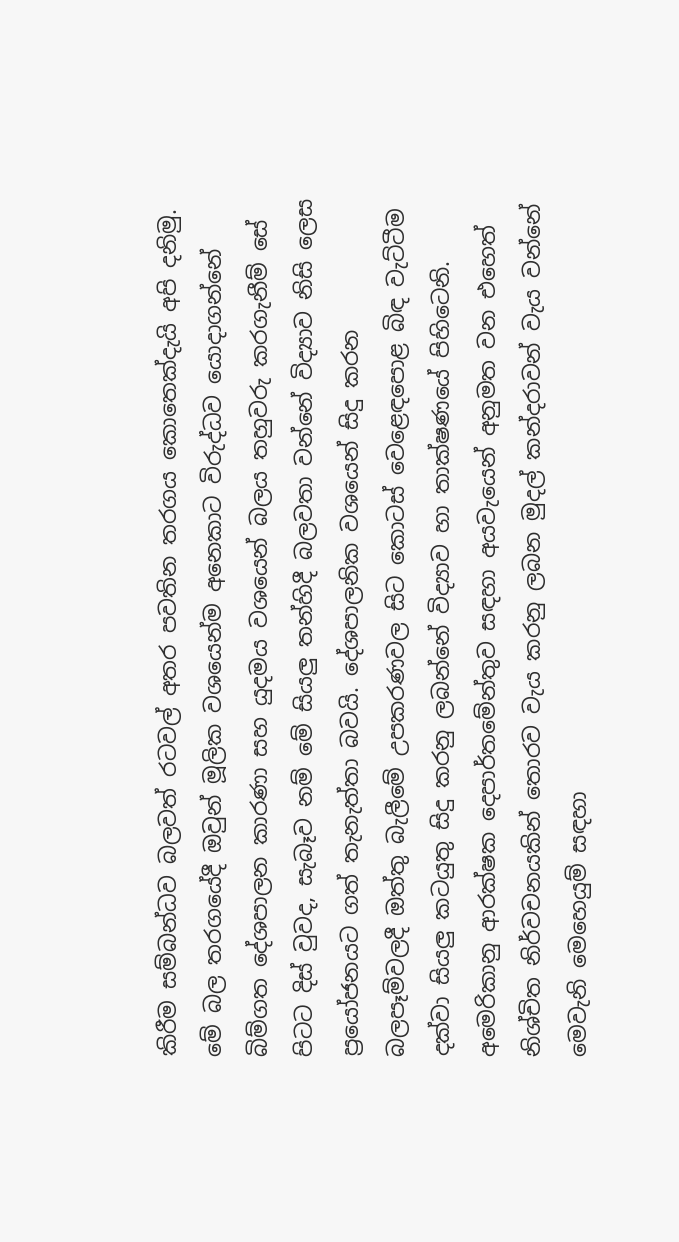කිරීම සම්බන්ධව බලවත් රටවල් අතර පවතින තරගය කොතෙක්දැයි අපි දනිමු. මේ බල තරගයේදී ඔවුන් මූලික වශයෙන්ම අනෙකාට විරුද්ධව යොදාගන්නේ බිම්ගත දේශපාලන කාරණා සහ යුදමය වශයෙන් බලය තහුවරු කරගැනීම් සේ පිටට දිස් වුවද, සැබෑව නම් මේ සියලු තන්හිදී බලවතා වන්නේ විද්‍යාව නිසි ලෙස ප්‍රයෝජනයට ගත් තැනැත්තා බවයි. දේශපාලනික වශයෙන් සිදු කරන බලපෑම්වලදී ඔත්තු බැලීමේ උපකරණවල සිට කොටස් වෙළෙඳපොළ බිඳ වැට්ටීම දක්වා සියලු කටයුතු සිදු කරනු ලබන්නේ විද්‍යාව හා තාක්ෂණයේ පිහිටෙනි. අමෙරිකානු ආරක්ෂක දෙපාර්තමේන්තුව සඳහා අයවැයෙන් අනුමත වන එහෙත් නිශ්චිත නිර්වචනයකින් තොරව වැය කරනු ලබන මුදල් කන්දරාවන් වැය වන්නේ මෙවැනි මෙහෙයුම් සඳහා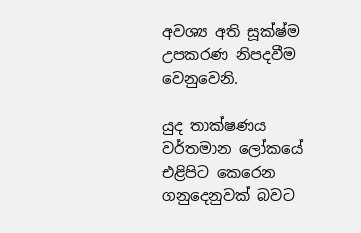අවශ්‍ය අති සූක්ෂ්ම උපකරණ නිපදවීම වෙනුවෙනි.

යුද තාක්ෂණය වර්තමාන ලෝකයේ එළිපිට කෙරෙන ගනුදෙනුවක් බවට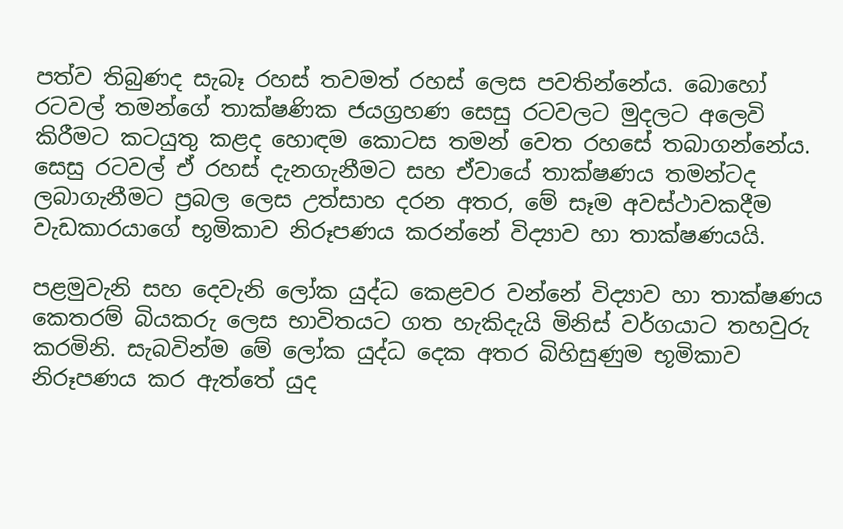පත්ව තිබුණද සැබෑ රහස් තවමත් රහස් ලෙස පවතින්නේය. බොහෝ රටවල් තමන්ගේ තාක්ෂණික ජයග්‍රහණ සෙසු රටවලට මුදලට අලෙවි කිරීමට කටයුතු කළද හොඳම කොටස තමන් වෙත රහසේ තබාගන්නේය. සෙසු රටවල් ඒ රහස් දැනගැනීමට සහ ඒවායේ තාක්ෂණය තමන්ටද ලබාගැනීමට ප්‍රබල ලෙස උත්සාහ දරන අතර, මේ සෑම අවස්ථාවකදීම වැඩකාරයාගේ භූමිකාව නිරූප‍ණය කරන්නේ විද්‍යාව හා තාක්ෂණයයි.

පළමුවැනි සහ දෙවැනි ලෝක යුද්ධ කෙළවර වන්නේ විද්‍යාව හා තාක්ෂණය කෙතරම් බියකරු ලෙස භාවිතයට ගත හැකිදැයි මිනිස් වර්ගයාට තහවුරු කරමිනි. සැබවින්ම මේ ලෝක යුද්ධ දෙක අතර බිහිසුණුම භූමිකාව නිරූපණය කර ඇත්තේ යුද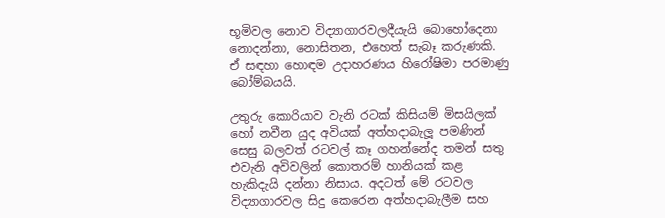භූමිවල නොව විද්‍යාගාරවලදීයැයි බොහෝදෙනා නොදන්නා, නොසිතන, එහෙත් සැබෑ කරුණකි. ඒ සඳහා හොඳම උදාහරණය හිරෝෂිමා පරමාණු බෝම්බයයි.

උතුරු කොරියාව වැනි රටක් කිසියම් මිසයිලක් හෝ නවීන යුද අවියක් අත්හදාබැලූ පමණින් සෙසු බලවත් රටවල් කෑ ගහන්නේද තමන් සතු එවැනි අවිවලින් කොතරම් හානියක් කළ හැකිදැයි දන්නා නිසාය. අදටත් මේ රටවල විද්‍යාගාරවල සිදු කෙරෙන අත්හදාබැලීම සහ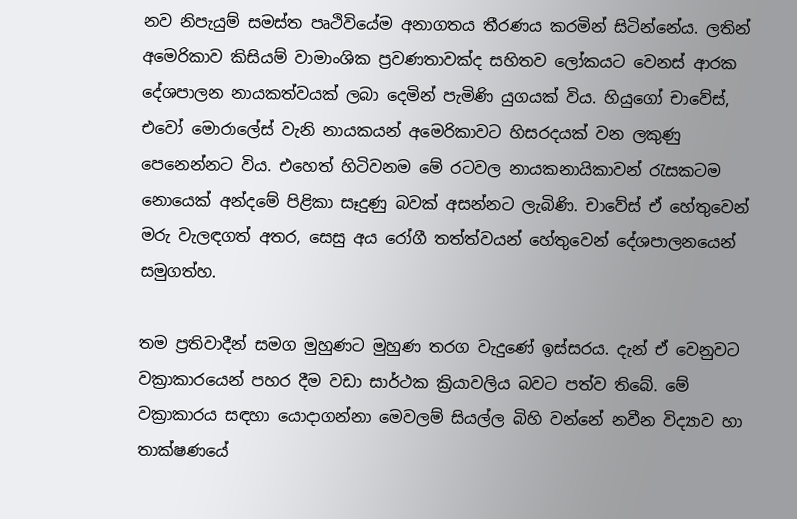නව නිපැයුම් සමස්ත පෘථිවියේම අනාගතය තීරණය කරමින් සිටින්නේය. ලතින් අමෙරිකාව කිසියම් වාමාංශික ප්‍රවණතාවක්ද සහිතව ලෝකයට වෙනස් ආරක දේශපාලන නායකත්වයක් ලබා දෙමින් පැමිණි යුගයක් විය. හියුගෝ චාවේස්, එවෝ මොරාලේස් වැනි නායකයන් අමෙරිකාවට හිසරදයක් වන ලකුණු පෙනෙන්නට විය. එහෙත් හිටිවනම මේ රටවල නායකනායිකාවන් රැසකටම නොයෙක් අන්දමේ පිළිකා සෑදුණු බවක් අසන්නට ලැබිණි. චාවේස් ඒ හේතුවෙන් මරු වැලඳගත් අතර, සෙසු අය රෝගී තත්ත්වයන් හේතුවෙන් දේශපාලනයෙන් සමුගත්හ.

තම ප්‍රතිවාදීන් සමග මුහුණට මුහුණ තරග වැදුණේ ඉස්සරය. දැන් ඒ වෙනුවට වක්‍රාකාරයෙන් පහර දීම වඩා සාර්ථක ක්‍රියාවලිය බවට පත්ව තිබේ. මේ වක්‍රාකාරය සඳහා යොදාගන්නා මෙවලම් සියල්ල බිහි වන්නේ නවීන විද්‍යාව හා තාක්ෂණයේ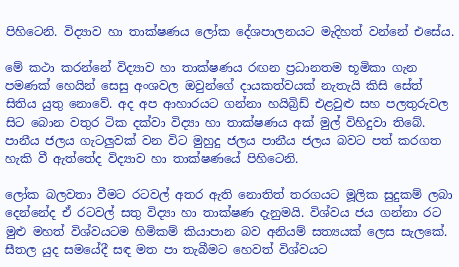පිහිටෙනි. විද්‍යාව හා තාක්ෂණය ලෝක දේශපාලනයට මැදිහත් වන්නේ එසේය.

මේ කථා කරන්නේ විද්‍යාව හා තාක්ෂණය රඟන ප්‍රධානතම භූමිකා ගැන පමණක් හෙයින් සෙසු අංශවල ඔවුන්ගේ දායකත්වයක් නැතැයි කිසි සේත් සිතිය යුතු නොවේ. අද අප ආහාරයට ගන්නා හයිබ්‍රිඩ් එළවුළු සහ පලතුරුවල සිට බොන වතුර ටික දක්වා විද්‍යා හා තාක්ෂණය අක් මුල් විහිදුවා තිබේ. පානීය ජලය ගැටලුවක් වන විට මුහුදු ජලය පානීය ජලය බවට පත් කරගත හැකි වී ඇත්තේද විද්‍යාව හා තාක්ෂණයේ පිහිටෙනි.

ලෝක බලවතා වීමට රටවල් අතර ඇති නොතිත් තරගයට මූලික සුදුකම් ලබා දෙන්නේද ඒ රටවල් සතු විද්‍යා හා තාක්ෂණ දැනුමයි. විශ්වය ජය ගන්නා රට මුළු මහත් විශ්වයටම හිමිකම් කියාපාන බව අනියම් සත්‍යයක් ලෙස සැලකේ. සීතල යුද සමයේදී සඳ මත පා තැබීමට හෙවත් විශ්වයට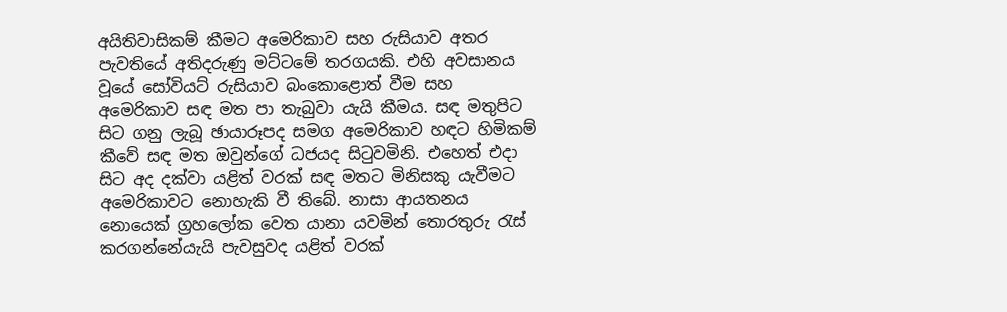අයිතිවාසිකම් කීමට අමෙරිකාව සහ රුසියාව අතර පැවතියේ අතිදරුණු මට්ටමේ තරගයකි. එහි අවසානය වූයේ සෝවියට් රුසියාව බංකොළොත් වීම සහ අමෙරිකාව සඳ මත පා තැබුවා යැයි කීමය. සඳ මතුපිට සිට ගනු ලැබූ ඡායාරූපද සමග අමෙරිකාව හඳට හිමිකම් කීවේ සඳ මත ඔවුන්ගේ ධජයද සිටුවමිනි. එහෙත් එදා සිට අද දක්වා යළිත් වරක් සඳ මතට මිනිසකු යැවීමට අමෙරිකාවට නොහැකි වී තිබේ. නාසා ආයතනය නොයෙක් ග්‍රහලෝක වෙත යානා යවමින් තොරතුරු රැස් කරගන්නේයැයි පැවසුවද යළිත් වරක්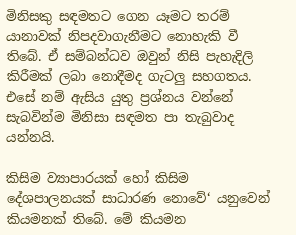මිනිසකු සඳමතට ගෙන යෑමට තරම් යානාවක් නිපදවාගැනීමට නොහැකි වී තිබේ. ඒ සම්බන්ධව ඔවුන් නිසි පැහැදිලි කිරීමක් ලබා නොදීමද ගැටලු සහගතය. එසේ නම් ඇසිය යුතු ප්‍රශ්නය වන්නේ සැබවින්ම මිනිසා සඳමත පා තැබුවාද යන්නයි.

කිසිම ව්‍යාපාරයක් හෝ කිසිම දේශපාලනයක් සාධාරණ නොවේ‘ යනුවෙන් කියමනක් තිබේ. මේ කියමන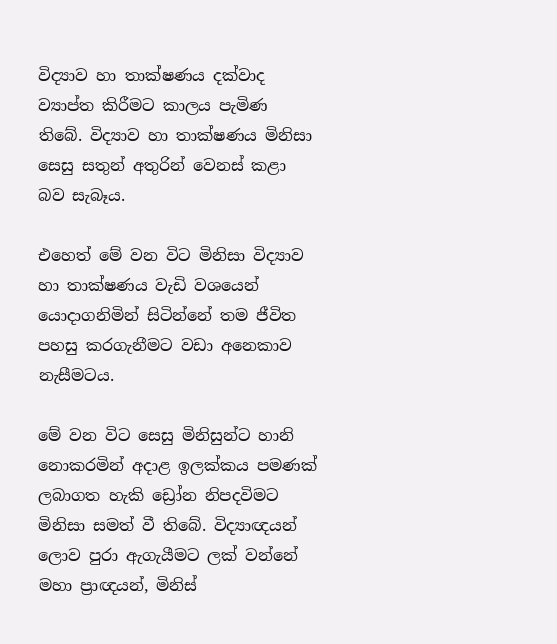විද්‍යාව හා තාක්ෂණය දක්වාද ව්‍යාප්ත කිරීමට කාලය පැමිණ තිබේ. විද්‍යාව හා තාක්ෂණය මිනිසා සෙසු සතුන් අතුරින් වෙනස් කළා බව සැබෑය.

එහෙත් මේ වන විට මිනිසා විද්‍යාව හා තාක්ෂණය වැඩි වශයෙන් යොදාගනිමින් සිටින්නේ තම ජීවිත පහසු කරගැනීමට වඩා අනෙකාව නැසීමටය.

මේ වන විට සෙසු මිනිසුන්ට හානි නොකරමින් අදාළ ඉලක්කය පමණක් ලබාගත හැකි ඩ්‍රෝන නිපදවිමට මිනිසා සමත් වී තිබේ. විද්‍යාඥයන් ලොව පුරා ඇගැයීමට ලක් වන්නේ මහා ප්‍රාඥයන්, මිනිස්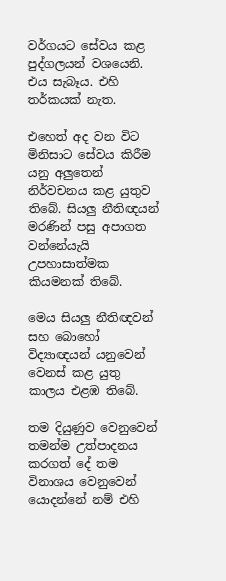වර්ගයට සේවය කළ පුද්ගලයන් වශයෙනි. එය සැබෑය. එහි තර්කයක් නැත.

එහෙත් අද වන විට මිනිසාට සේවය කිරීම යනු අලුතෙන් නිර්වචනය කළ යුතුව තිබේ. සියලු නීතිඥයන් මරණින් පසු අපාගත වන්නේයැයි උපහාසාත්මක කියමනක් තිබේ.

මෙය සියලු නීතිඥවන් සහ බොහෝ විද්‍යාඥයන් යනුවෙන් වෙනස් කළ යුතු කාලය එළඹ තිබේ.

තම දියුණුව වෙනුවෙන් තමන්ම උත්පාදනය කරගත් දේ තම විනාශය වෙනුවෙන් යොදන්නේ නම් එහි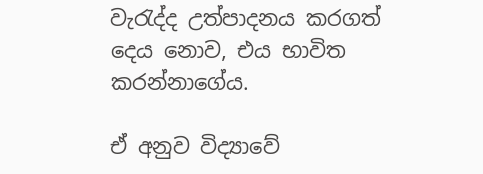වැරැද්ද උත්පාදනය කරගත් දෙය නොව, එය භාවිත කරන්නාගේය.

ඒ අනුව විද්‍යාවේ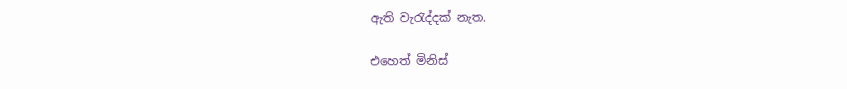ඇති වැරැද්දක් නැත.

එහෙත් මිනිස්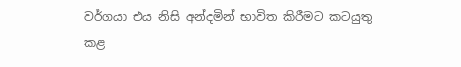වර්ගයා එය නිසි අන්දමින් භාවිත කිරීමට කටයුතු කළ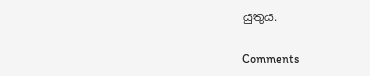යුතුය.

Comments